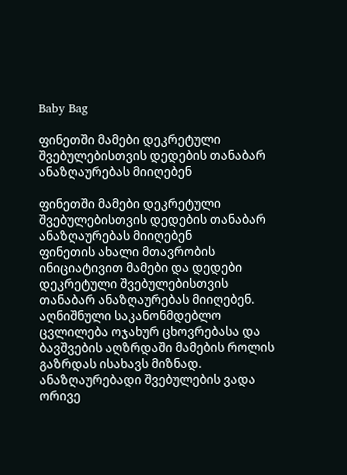Baby Bag

ფინეთში მამები დეკრეტული შვებულებისთვის დედების თანაბარ ანაზღაურებას მიიღებენ

ფინეთში მამები დეკრეტული შვებულებისთვის დედების თანაბარ ანაზღაურებას მიიღებენ
ფინეთის ახალი მთავრობის ინიციატივით მამები და დედები დეკრეტული შვებულებისთვის თანაბარ ანაზღაურებას მიიღებენ. აღნიშნული საკანონმდებლო ცვლილება ოჯახურ ცხოვრებასა და ბავშვების აღზრდაში მამების როლის გაზრდას ისახავს მიზნად. ანაზღაურებადი შვებულების ვადა ორივე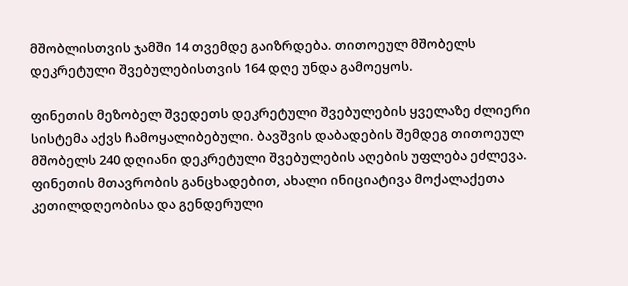მშობლისთვის ჯამში 14 თვემდე გაიზრდება. თითოეულ მშობელს დეკრეტული შვებულებისთვის 164 დღე უნდა გამოეყოს.

ფინეთის მეზობელ შვედეთს დეკრეტული შვებულების ყველაზე ძლიერი სისტემა აქვს ჩამოყალიბებული. ბავშვის დაბადების შემდეგ თითოეულ მშობელს 240 დღიანი დეკრეტული შვებულების აღების უფლება ეძლევა. ფინეთის მთავრობის განცხადებით, ახალი ინიციატივა მოქალაქეთა კეთილდღეობისა და გენდერული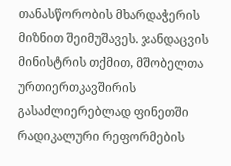თანასწორობის მხარდაჭერის მიზნით შეიმუშავეს. ჯანდაცვის მინისტრის თქმით, მშობელთა ურთიერთკავშირის გასაძლიერებლად ფინეთში რადიკალური რეფორმების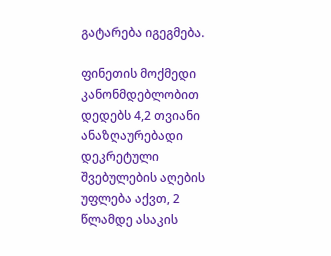გატარება იგეგმება.

ფინეთის მოქმედი კანონმდებლობით დედებს 4,2 თვიანი ანაზღაურებადი დეკრეტული შვებულების აღების უფლება აქვთ, 2 წლამდე ასაკის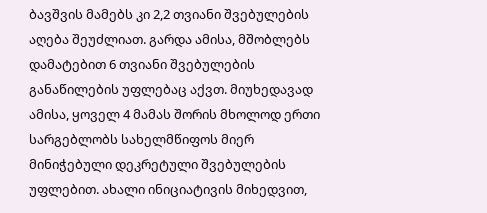ბავშვის მამებს კი 2,2 თვიანი შვებულების აღება შეუძლიათ. გარდა ამისა, მშობლებს დამატებით 6 თვიანი შვებულების განაწილების უფლებაც აქვთ. მიუხედავად ამისა, ყოველ 4 მამას შორის მხოლოდ ერთი სარგებლობს სახელმწიფოს მიერ მინიჭებული დეკრეტული შვებულების უფლებით. ახალი ინიციატივის მიხედვით,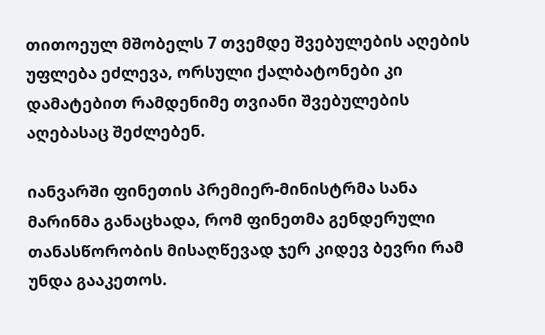თითოეულ მშობელს 7 თვემდე შვებულების აღების უფლება ეძლევა, ორსული ქალბატონები კი დამატებით რამდენიმე თვიანი შვებულების აღებასაც შეძლებენ.

იანვარში ფინეთის პრემიერ-მინისტრმა სანა მარინმა განაცხადა, რომ ფინეთმა გენდერული თანასწორობის მისაღწევად ჯერ კიდევ ბევრი რამ უნდა გააკეთოს.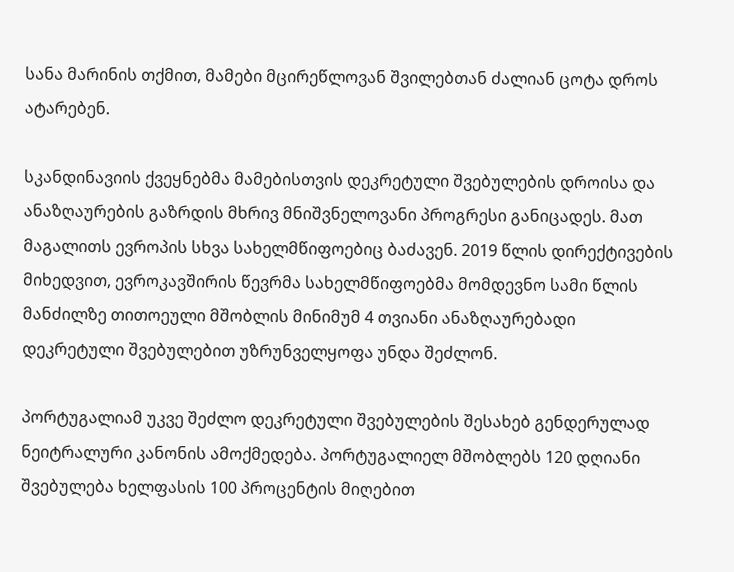სანა მარინის თქმით, მამები მცირეწლოვან შვილებთან ძალიან ცოტა დროს ატარებენ.

სკანდინავიის ქვეყნებმა მამებისთვის დეკრეტული შვებულების დროისა და ანაზღაურების გაზრდის მხრივ მნიშვნელოვანი პროგრესი განიცადეს. მათ მაგალითს ევროპის სხვა სახელმწიფოებიც ბაძავენ. 2019 წლის დირექტივების მიხედვით, ევროკავშირის წევრმა სახელმწიფოებმა მომდევნო სამი წლის მანძილზე თითოეული მშობლის მინიმუმ 4 თვიანი ანაზღაურებადი დეკრეტული შვებულებით უზრუნველყოფა უნდა შეძლონ.

პორტუგალიამ უკვე შეძლო დეკრეტული შვებულების შესახებ გენდერულად ნეიტრალური კანონის ამოქმედება. პორტუგალიელ მშობლებს 120 დღიანი შვებულება ხელფასის 100 პროცენტის მიღებით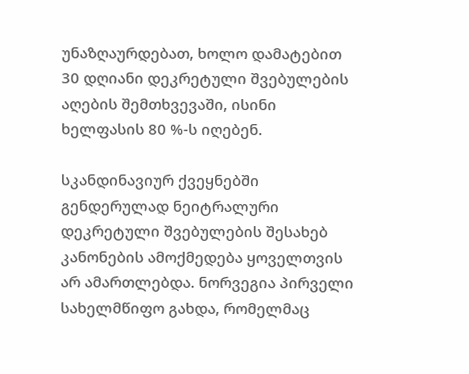უნაზღაურდებათ, ხოლო დამატებით 30 დღიანი დეკრეტული შვებულების აღების შემთხვევაში, ისინი ხელფასის 80 %-ს იღებენ.

სკანდინავიურ ქვეყნებში გენდერულად ნეიტრალური დეკრეტული შვებულების შესახებ კანონების ამოქმედება ყოველთვის არ ამართლებდა. ნორვეგია პირველი სახელმწიფო გახდა, რომელმაც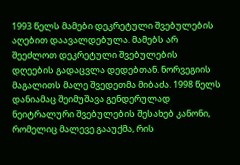1993 წელს მამები დეკრეტული შვებულების აღებით დაავალდებულა. მამებს არ შეეძლოთ დეკრეტული შვებულების დღეების გადაცვლა დედებთან. ნორვეგიის მაგალითს მალე შვედეთმა მიბაძა. 1998 წელს დანიამაც შეიმუშავა გენდერულად ნეიტრალური შვებულების შესახებ კანონი, რომელიც მალევე გააუქმა, რის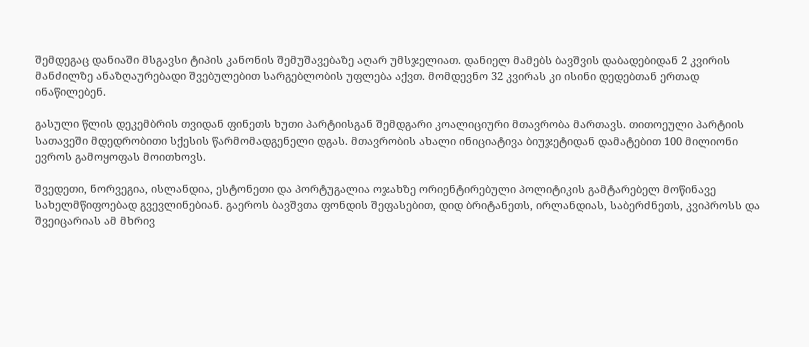შემდეგაც დანიაში მსგავსი ტიპის კანონის შემუშავებაზე აღარ უმსჯელიათ. დანიელ მამებს ბავშვის დაბადებიდან 2 კვირის მანძილზე ანაზღაურებადი შვებულებით სარგებლობის უფლება აქვთ. მომდევნო 32 კვირას კი ისინი დედებთან ერთად ინაწილებენ.

გასული წლის დეკემბრის თვიდან ფინეთს ხუთი პარტიისგან შემდგარი კოალიციური მთავრობა მართავს. თითოეული პარტიის სათავეში მდედრობითი სქესის წარმომადგენელი დგას. მთავრობის ახალი ინიციატივა ბიუჯეტიდან დამატებით 100 მილიონი ევროს გამოყოფას მოითხოვს.

შვედეთი, ნორვეგია, ისლანდია, ესტონეთი და პორტუგალია ოჯახზე ორიენტირებული პოლიტიკის გამტარებელ მოწინავე სახელმწიფოებად გვევლინებიან. გაეროს ბავშვთა ფონდის შეფასებით, დიდ ბრიტანეთს, ირლანდიას, საბერძნეთს, კვიპროსს და შვეიცარიას ამ მხრივ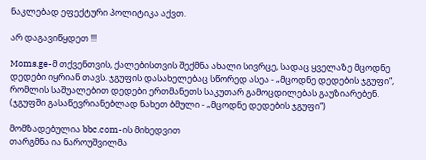ნაკლებად ეფექტური პოლიტიკა აქვთ.

არ დაგავიწყდეთ !!!

Moms.ge-მ თქვენთვის, ქალებისთვის შექმნა ახალი სივრცე, სადაც ყველაზე მცოდნე დედები იყრიან თავს. ჯგუფის დასახელებაც სწორედ ასეა - „მცოდნე დედების ჯგუფი“, რომლის საშუალებით დედები ერთმანეთს საკუთარ გამოცდილებას გაუზიარებენ. (ჯგუფში გასაწევრიანებლად ნახეთ ბმული - „მცოდნე დედების ჯგუფი“)

მომზადებულია bbc.com-ის მიხედვით
თარგმნა ია ნაროუშვილმა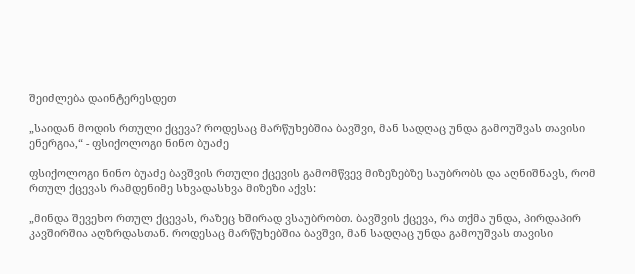შეიძლება დაინტერესდეთ

„საიდან მოდის რთული ქცევა? როდესაც მარწუხებშია ბავშვი, მან სადღაც უნდა გამოუშვას თავისი ენერგია,“ - ფსიქოლოგი ნინო ბუაძე

ფსიქოლოგი ნინო ბუაძე ბავშვის რთული ქცევის გამომწვევ მიზეზებზე საუბრობს და აღნიშნავს, რომ რთულ ქცევას რამდენიმე სხვადასხვა მიზეზი აქვს:

„მინდა შევეხო რთულ ქცევას, რაზეც ხშირად ვსაუბრობთ. ბავშვის ქცევა, რა თქმა უნდა, პირდაპირ კავშირშია აღზრდასთან. როდესაც მარწუხებშია ბავშვი, მან სადღაც უნდა გამოუშვას თავისი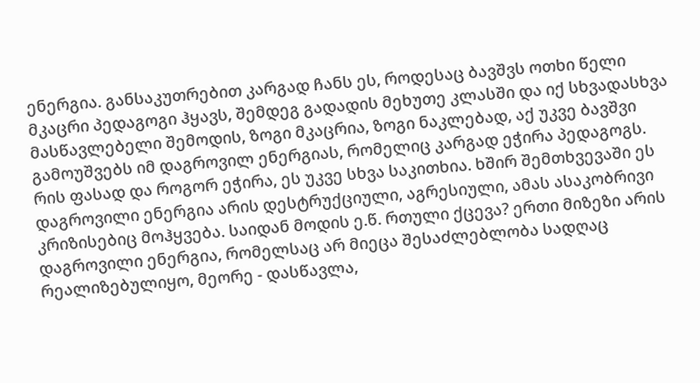ენერგია. განსაკუთრებით კარგად ჩანს ეს, როდესაც ბავშვს ოთხი წელი მკაცრი პედაგოგი ჰყავს, შემდეგ გადადის მეხუთე კლასში და იქ სხვადასხვა მასწავლებელი შემოდის, ზოგი მკაცრია, ზოგი ნაკლებად, აქ უკვე ბავშვი გამოუშვებს იმ დაგროვილ ენერგიას, რომელიც კარგად ეჭირა პედაგოგს. რის ფასად და როგორ ეჭირა, ეს უკვე სხვა საკითხია. ხშირ შემთხვევაში ეს დაგროვილი ენერგია არის დესტრუქციული, აგრესიული, ამას ასაკობრივი კრიზისებიც მოჰყვება. საიდან მოდის ე.წ. რთული ქცევა? ერთი მიზეზი არის დაგროვილი ენერგია, რომელსაც არ მიეცა შესაძლებლობა სადღაც რეალიზებულიყო, მეორე - დასწავლა,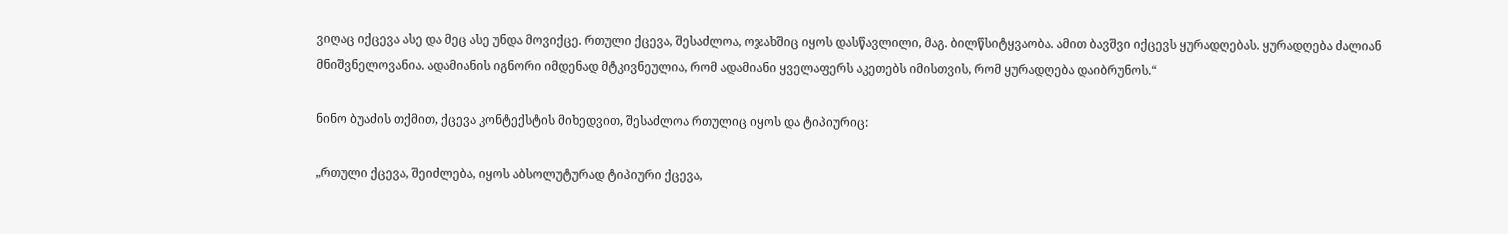ვიღაც იქცევა ასე და მეც ასე უნდა მოვიქცე. რთული ქცევა, შესაძლოა, ოჯახშიც იყოს დასწავლილი, მაგ. ბილწსიტყვაობა. ამით ბავშვი იქცევს ყურადღებას. ყურადღება ძალიან მნიშვნელოვანია. ადამიანის იგნორი იმდენად მტკივნეულია, რომ ადამიანი ყველაფერს აკეთებს იმისთვის, რომ ყურადღება დაიბრუნოს.“

ნინო ბუაძის თქმით, ქცევა კონტექსტის მიხედვით, შესაძლოა რთულიც იყოს და ტიპიურიც:

„რთული ქცევა, შეიძლება, იყოს აბსოლუტურად ტიპიური ქცევა,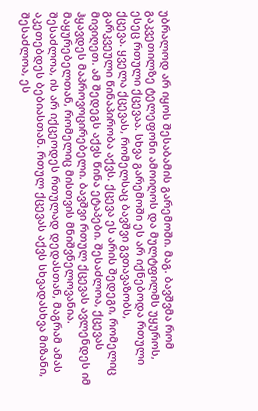უბრალოდ არ იყოს შესაბამის გარემოში. მაგ. ბავშვმა რომ გაკვეთილზე ტელეფონი ამოიღოს და მულტფილმს უყუროს, ესეც რთული ქცევაა. სხვა გარემოში ეს არ იქნებოდა რთული ქცევა. ყველა ქცევას, რომელსაც ბავშვი გვთავაზობს, გარკვეული წინაპირობა აქვს. ქცევა ეს არის შედეგი, რომელიც მივიღეთ. ამ შედეგს აქვს წინა ეტაპები. შესაძლოა, ქცევას ჰყავდეს მაპროვოცირებელი. ბავშვი რთულ ქცევას ავლენდეს იმ მაყურებელთან, რომელიც მისთვის მნიშვნელოვანია. შესაძლოა, ის არ იქცეოდეს რთულად დედასთან, მაგრამ ამას აკეთებდეს ბებიასთან. რთულ ქცევას აქვს სხვადასხვა მიზანი, შესაძლოა, ეს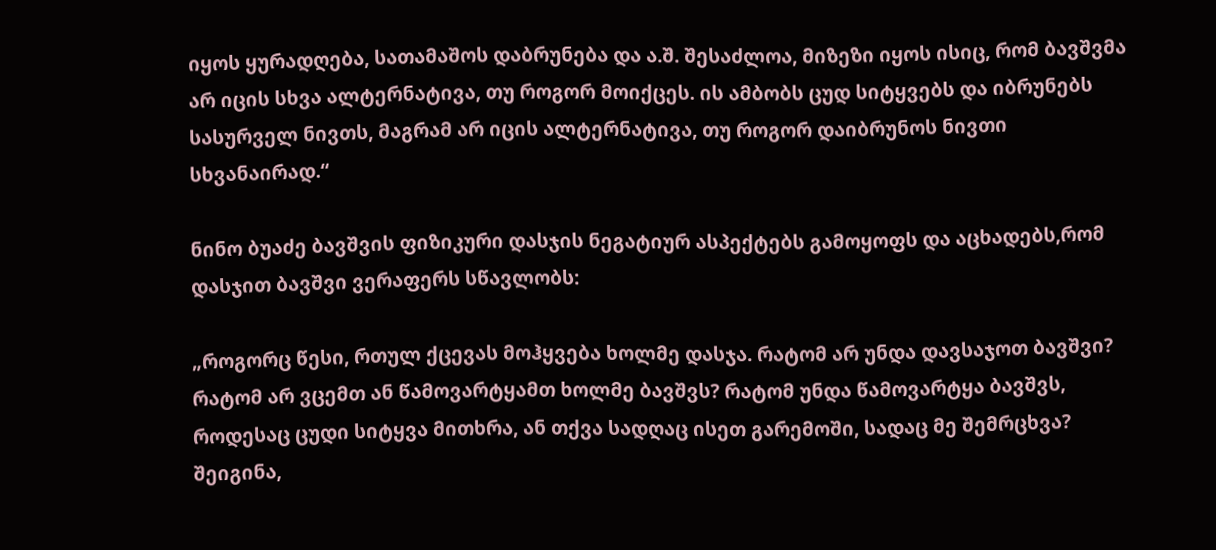იყოს ყურადღება, სათამაშოს დაბრუნება და ა.შ. შესაძლოა, მიზეზი იყოს ისიც, რომ ბავშვმა არ იცის სხვა ალტერნატივა, თუ როგორ მოიქცეს. ის ამბობს ცუდ სიტყვებს და იბრუნებს სასურველ ნივთს, მაგრამ არ იცის ალტერნატივა, თუ როგორ დაიბრუნოს ნივთი სხვანაირად.“

ნინო ბუაძე ბავშვის ფიზიკური დასჯის ნეგატიურ ასპექტებს გამოყოფს და აცხადებს,რომ დასჯით ბავშვი ვერაფერს სწავლობს:

„როგორც წესი, რთულ ქცევას მოჰყვება ხოლმე დასჯა. რატომ არ უნდა დავსაჯოთ ბავშვი? რატომ არ ვცემთ ან წამოვარტყამთ ხოლმე ბავშვს? რატომ უნდა წამოვარტყა ბავშვს, როდესაც ცუდი სიტყვა მითხრა, ან თქვა სადღაც ისეთ გარემოში, სადაც მე შემრცხვა? შეიგინა,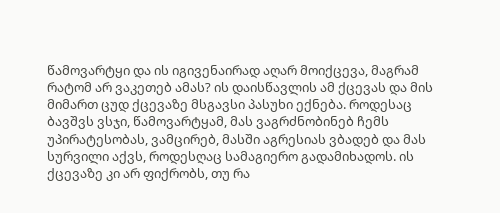წამოვარტყი და ის იგივენაირად აღარ მოიქცევა, მაგრამ რატომ არ ვაკეთებ ამას? ის დაისწავლის ამ ქცევას და მის მიმართ ცუდ ქცევაზე მსგავსი პასუხი ექნება. როდესაც ბავშვს ვსჯი, წამოვარტყამ, მას ვაგრძნობინებ ჩემს უპირატესობას, ვამცირებ, მასში აგრესიას ვბადებ და მას სურვილი აქვს, როდესღაც სამაგიერო გადამიხადოს. ის ქცევაზე კი არ ფიქრობს, თუ რა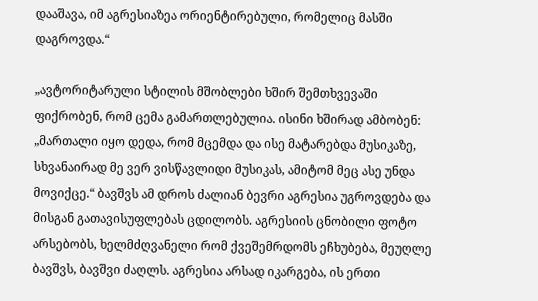დააშავა, იმ აგრესიაზეა ორიენტირებული, რომელიც მასში დაგროვდა.“

„ავტორიტარული სტილის მშობლები ხშირ შემთხვევაში ფიქრობენ, რომ ცემა გამართლებულია. ისინი ხშირად ამბობენ: „მართალი იყო დედა, რომ მცემდა და ისე მატარებდა მუსიკაზე, სხვანაირად მე ვერ ვისწავლიდი მუსიკას, ამიტომ მეც ასე უნდა მოვიქცე.“ ბავშვს ამ დროს ძალიან ბევრი აგრესია უგროვდება და მისგან გათავისუფლებას ცდილობს. აგრესიის ცნობილი ფოტო არსებობს, ხელმძღვანელი რომ ქვეშემრდომს ეჩხუბება, მეუღლე ბავშვს, ბავშვი ძაღლს. აგრესია არსად იკარგება, ის ერთი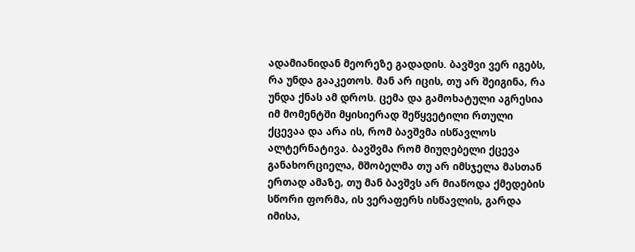ადამიანიდან მეორეზე გადადის. ბავშვი ვერ იგებს, რა უნდა გააკეთოს. მან არ იცის, თუ არ შეიგინა, რა უნდა ქნას ამ დროს. ცემა და გამოხატული აგრესია იმ მომენტში მყისიერად შეწყვეტილი რთული ქცევაა და არა ის, რომ ბავშვმა ისწავლოს ალტერნატივა. ბავშვმა რომ მიუღებელი ქცევა განახორციელა, მშობელმა თუ არ იმსჯელა მასთან ერთად ამაზე, თუ მან ბავშვს არ მიაწოდა ქმედების სწორი ფორმა, ის ვერაფერს ისწავლის, გარდა იმისა,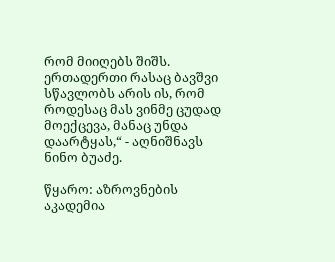რომ მიიღებს შიშს. ერთადერთი რასაც ბავშვი სწავლობს არის ის, რომ როდესაც მას ვინმე ცუდად მოექცევა, მანაც უნდა დაარტყას,“ - აღნიშნავს ნინო ბუაძე.

წყარო: აზროვნების აკადემია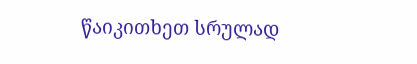წაიკითხეთ სრულად